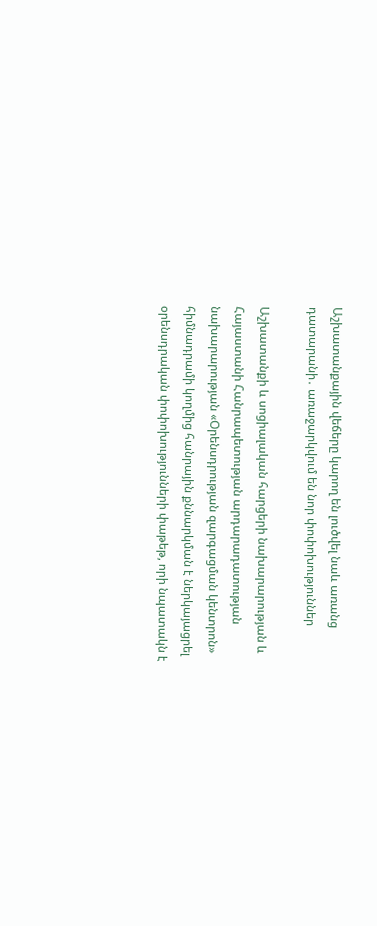Աշխատանքային վեճերը կարող են լուծվել նաև առանց դատարանի․ առաջարկվում են նոր փոփոխություններ

Աշխատանքի և սոցիալական հարցերի նախարարության և Հայաստանի Հանրապետության արդարադատության նախարարության «Օրենսդրության զարգացման կենտրոն» հիմնադրամի կողմից հանրային քննարկման է ներկայացրել օրենսդրական փոփոխությունների փաթեթ, որի նպատակն է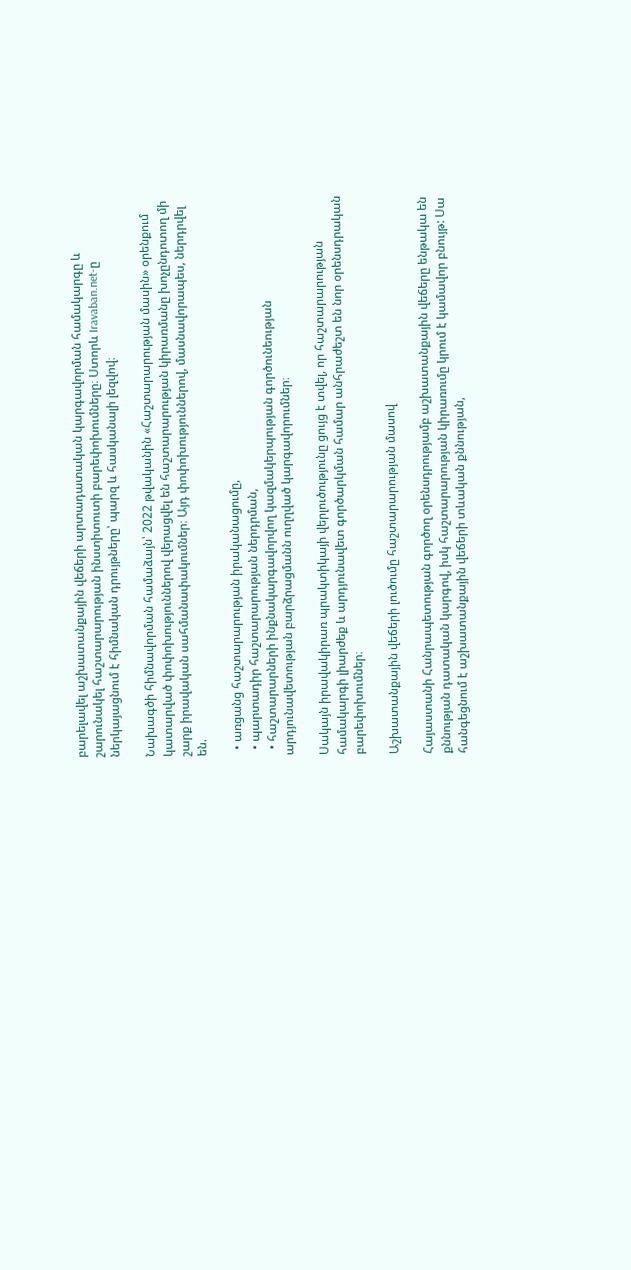բարելավել աշխատանքային վեճերի արտադատական կարգավորման համակարգը և շարունակել հաշտարարության ինստիտուտի բարեփոխումները։ Ստորև Iravaban.net-ը ներկայացնում է հիմնական դրույթները՝ պարզ և հասկանալի լեզվով։

Նախագծի հիմնավորման համաձայն՝ 2022 թվականին «Հաշտարարության մասին» օրենքում կատարված փոփոխություններով վերացվել են հաշտարարության կիրառմանը խոչընդոտող մի շարք իրավական սահմանափակումներ։ Այդ փոփոխություններով, մասնավորապես, ներդրվել են.

  • առցանց հաշտարարության իրականացումը,
  • պարտադիր հաշտարարության ներդրման,
  • հաշտարարների ինքնակարգավորվող կազմակերպության գործունեության արդյունավետության բարձրացմանն ուղղված կարգավորումներ։

Սակայն իրավակիրառ պրակտիկայի վերլուծությունը ցույց է տվել, որ հաշտարարության համակարգի լիարժեք և արդյունավետ գործարկման համար անհրաժեշտ են նոր օրենսդրական բարեփոխումներ։

Աշխատանքային վեճերի լուծումը հաշտարարության մասով

Հայաստանի Հանրապետության գործող օրենսդրությամբ աշխատանքային վեճերը ենթակա են քննության դատական կարգով, իսկ հաշտարարության կիրառումը կրում է կամավոր բնույթ: Սա հանգեցնում է աշխատանքային վեճերի տևական քննության,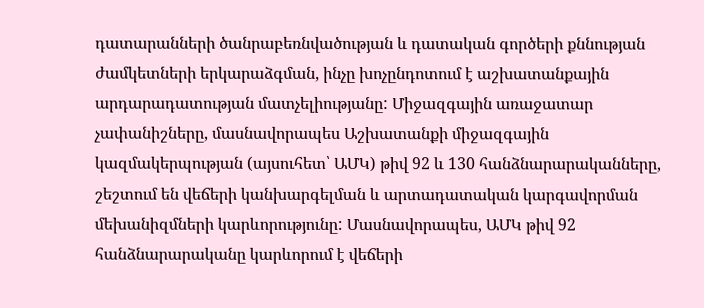դատարանների ծանրաբեռնվածության և դատական գործերի քննության ժամկետների երկարաձգման, ինչը խոչընդոտում է աշխատանքային արդարադատության մատչելիությանը: Միջազգային առաջատար չափանիշները, մասնավորապես Աշխատանքի միջազգային կազմակերպության (այսուհետ՝ ԱՄԿ) թիվ 92 և 130 հանձնարարականները, շեշտում են վեճերի կանխարգելման և արտադատական կարգավորման մեխանիզմների կարևորությունը: Մասնավորապես, ԱՄԿ թիվ 92 հանձնարարականը կարևորում է վեճերի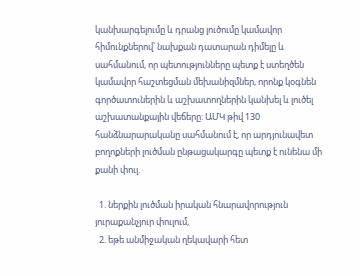կանխարգելումը և դրանց լուծումը կամավոր հիմունքներով՝ նախքան դատարան դիմելը և սահմանում, որ պետությունները պետք է ստեղծեն կամավոր հաշտեցման մեխանիզմներ, որոնք կօգնեն գործատուներին և աշխատողներին կանխել և լուծել աշխատանքային վեճերը: ԱՄԿ թիվ 130 հանձնարարականը սահմանում է, որ արդյունավետ բողոքների լուծման ընթացակարգը պետք է ունենա մի քանի փուլ.

  1. ներքին լուծման իրական հնարավորություն յուրաքանչյուր փուլում,
  2. եթե անմիջական ղեկավարի հետ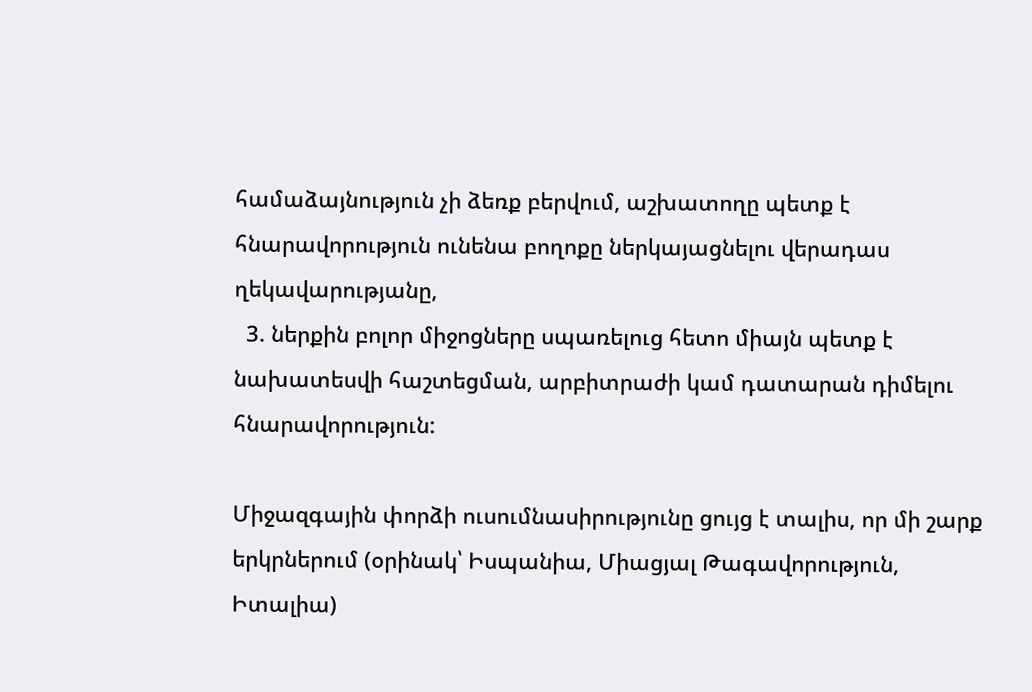համաձայնություն չի ձեռք բերվում, աշխատողը պետք է հնարավորություն ունենա բողոքը ներկայացնելու վերադաս ղեկավարությանը,
  3. ներքին բոլոր միջոցները սպառելուց հետո միայն պետք է նախատեսվի հաշտեցման, արբիտրաժի կամ դատարան դիմելու հնարավորություն:

Միջազգային փորձի ուսումնասիրությունը ցույց է տալիս, որ մի շարք երկրներում (օրինակ՝ Իսպանիա, Միացյալ Թագավորություն, Իտալիա)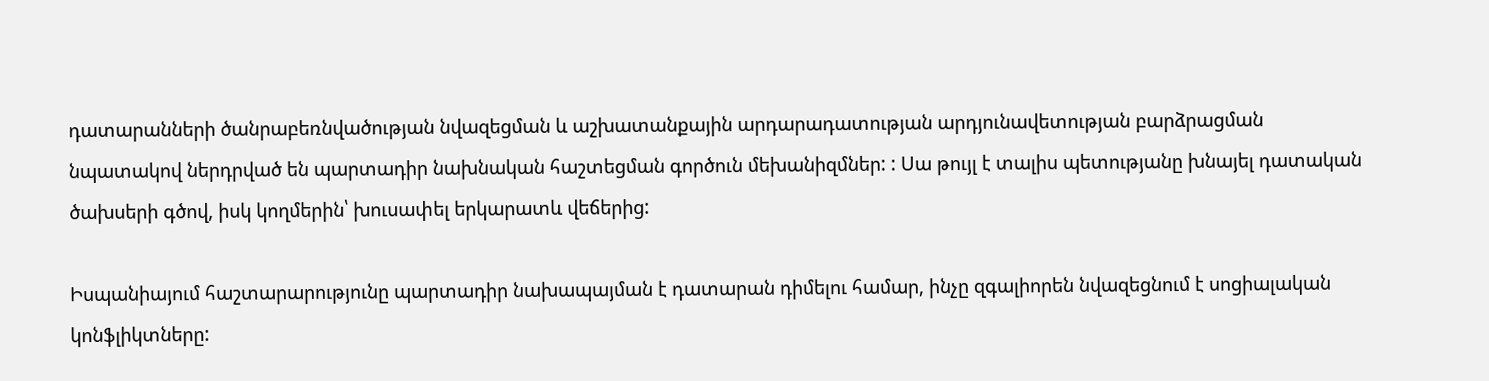դատարանների ծանրաբեռնվածության նվազեցման և աշխատանքային արդարադատության արդյունավետության բարձրացման նպատակով ներդրված են պարտադիր նախնական հաշտեցման գործուն մեխանիզմներ: : Սա թույլ է տալիս պետությանը խնայել դատական ծախսերի գծով, իսկ կողմերին՝ խուսափել երկարատև վեճերից:

Իսպանիայում հաշտարարությունը պարտադիր նախապայման է դատարան դիմելու համար, ինչը զգալիորեն նվազեցնում է սոցիալական կոնֆլիկտները: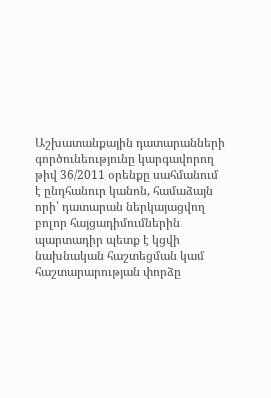Աշխատանքային դատարանների գործունեությունը կարգավորող թիվ 36/2011 օրենքը սահմանում է ընդհանուր կանոն, համաձայն որի՝ դատարան ներկայացվող բոլոր հայցադիմումներին պարտադիր պետք է կցվի նախնական հաշտեցման կամ հաշտարարության փորձը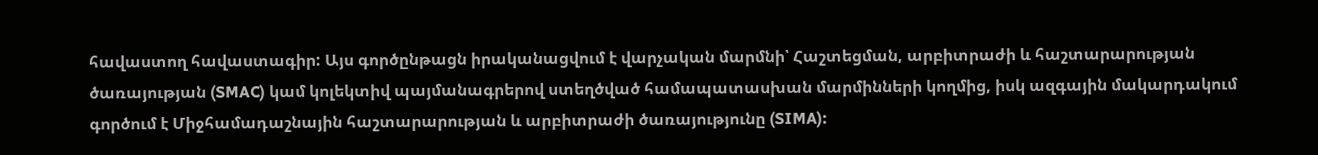հավաստող հավաստագիր: Այս գործընթացն իրականացվում է վարչական մարմնի՝ Հաշտեցման, արբիտրաժի և հաշտարարության ծառայության (SMAC) կամ կոլեկտիվ պայմանագրերով ստեղծված համապատասխան մարմինների կողմից, իսկ ազգային մակարդակում գործում է Միջհամադաշնային հաշտարարության և արբիտրաժի ծառայությունը (SIMA):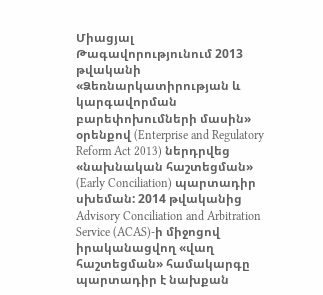Միացյալ Թագավորությունում 2013 թվականի «Ձեռնարկատիրության և կարգավորման բարեփոխումների մասին» օրենքով (Enterprise and Regulatory Reform Act 2013) ներդրվեց «նախնական հաշտեցման» (Early Conciliation) պարտադիր սխեման: 2014 թվականից Advisory Conciliation and Arbitration Service (ACAS)-ի միջոցով իրականացվող «վաղ հաշտեցման» համակարգը պարտադիր է նախքան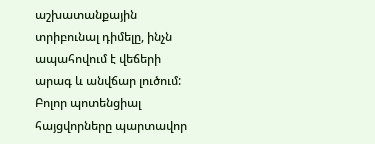աշխատանքային տրիբունալ դիմելը, ինչն ապահովում է վեճերի արագ և անվճար լուծում: Բոլոր պոտենցիալ հայցվորները պարտավոր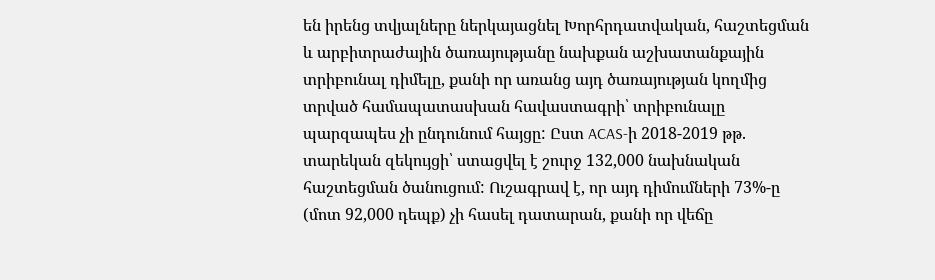են իրենց տվյալները ներկայացնել Խորհրդատվական, հաշտեցման և արբիտրաժային ծառայությանը նախքան աշխատանքային տրիբունալ դիմելը, քանի որ առանց այդ ծառայության կողմից տրված համապատասխան հավաստագրի՝ տրիբունալը պարզապես չի ընդունում հայցը: Ըստ ACAS-ի 2018-2019 թթ. տարեկան զեկույցի՝ ստացվել է շուրջ 132,000 նախնական հաշտեցման ծանուցում: Ուշագրավ է, որ այդ դիմումների 73%-ը (մոտ 92,000 դեպք) չի հասել դատարան, քանի որ վեճը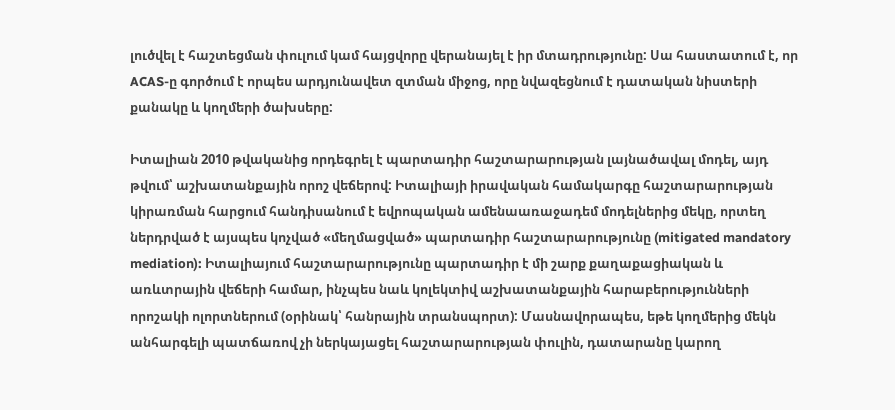լուծվել է հաշտեցման փուլում կամ հայցվորը վերանայել է իր մտադրությունը: Սա հաստատում է, որ ACAS-ը գործում է որպես արդյունավետ զտման միջոց, որը նվազեցնում է դատական նիստերի քանակը և կողմերի ծախսերը:

Իտալիան 2010 թվականից որդեգրել է պարտադիր հաշտարարության լայնածավալ մոդել, այդ թվում՝ աշխատանքային որոշ վեճերով: Իտալիայի իրավական համակարգը հաշտարարության կիրառման հարցում հանդիսանում է եվրոպական ամենաառաջադեմ մոդելներից մեկը, որտեղ ներդրված է այսպես կոչված «մեղմացված» պարտադիր հաշտարարությունը (mitigated mandatory mediation): Իտալիայում հաշտարարությունը պարտադիր է մի շարք քաղաքացիական և առևտրային վեճերի համար, ինչպես նաև կոլեկտիվ աշխատանքային հարաբերությունների որոշակի ոլորտներում (օրինակ՝ հանրային տրանսպորտ): Մասնավորապես, եթե կողմերից մեկն անհարգելի պատճառով չի ներկայացել հաշտարարության փուլին, դատարանը կարող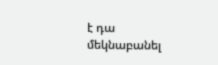է դա մեկնաբանել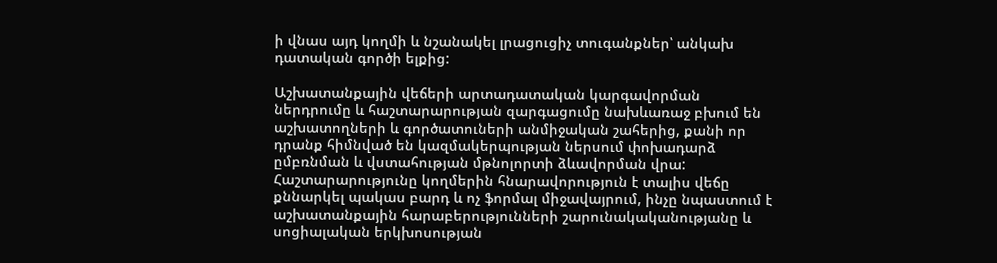ի վնաս այդ կողմի և նշանակել լրացուցիչ տուգանքներ՝ անկախ դատական գործի ելքից:

Աշխատանքային վեճերի արտադատական կարգավորման ներդրումը և հաշտարարության զարգացումը նախևառաջ բխում են աշխատողների և գործատուների անմիջական շահերից, քանի որ դրանք հիմնված են կազմակերպության ներսում փոխադարձ ըմբռնման և վստահության մթնոլորտի ձևավորման վրա: Հաշտարարությունը կողմերին հնարավորություն է տալիս վեճը քննարկել պակաս բարդ և ոչ ֆորմալ միջավայրում, ինչը նպաստում է աշխատանքային հարաբերությունների շարունակականությանը և սոցիալական երկխոսության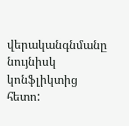վերականգնմանը նույնիսկ կոնֆլիկտից հետո: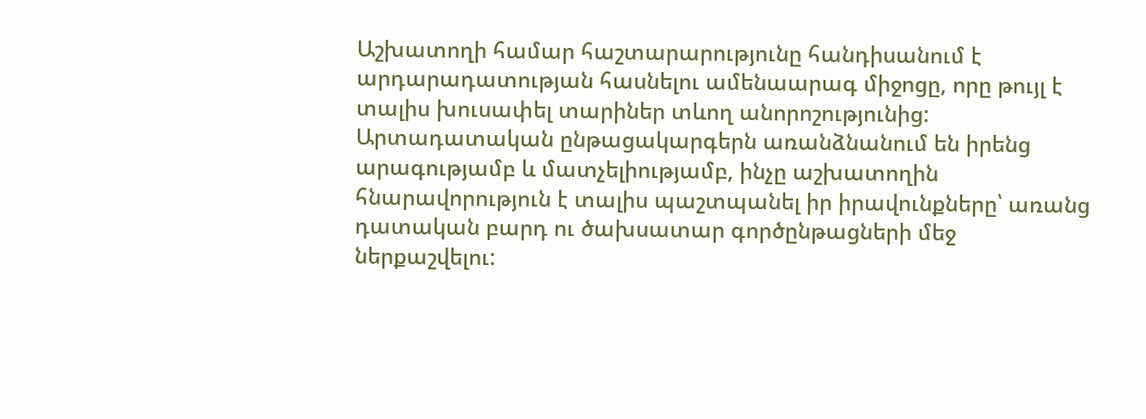Աշխատողի համար հաշտարարությունը հանդիսանում է արդարադատության հասնելու ամենաարագ միջոցը, որը թույլ է տալիս խուսափել տարիներ տևող անորոշությունից: Արտադատական ընթացակարգերն առանձնանում են իրենց արագությամբ և մատչելիությամբ, ինչը աշխատողին հնարավորություն է տալիս պաշտպանել իր իրավունքները՝ առանց դատական բարդ ու ծախսատար գործընթացների մեջ ներքաշվելու: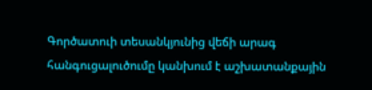Գործատուի տեսանկյունից վեճի արագ հանգուցալուծումը կանխում է աշխատանքային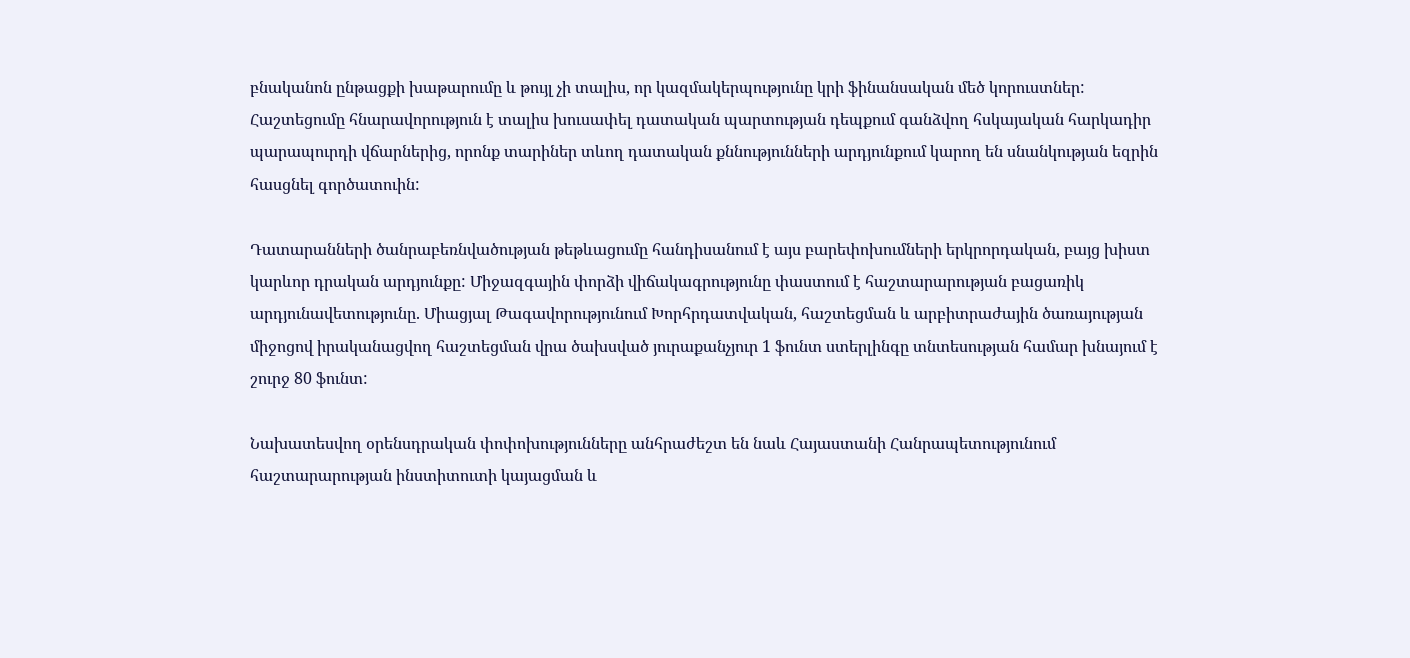բնականոն ընթացքի խաթարումը և թույլ չի տալիս, որ կազմակերպությունը կրի ֆինանսական մեծ կորուստներ: Հաշտեցումը հնարավորություն է տալիս խուսափել դատական պարտության դեպքում գանձվող հսկայական հարկադիր պարապուրդի վճարներից, որոնք տարիներ տևող դատական քննությունների արդյունքում կարող են սնանկության եզրին հասցնել գործատուին:

Դատարանների ծանրաբեռնվածության թեթևացումը հանդիսանում է այս բարեփոխումների երկրորդական, բայց խիստ կարևոր դրական արդյունքը: Միջազգային փորձի վիճակագրությունը փաստում է հաշտարարության բացառիկ արդյունավետությունը. Միացյալ Թագավորությունում Խորհրդատվական, հաշտեցման և արբիտրաժային ծառայության միջոցով իրականացվող հաշտեցման վրա ծախսված յուրաքանչյուր 1 ֆունտ ստերլինգը տնտեսության համար խնայում է շուրջ 80 ֆունտ:

Նախատեսվող օրենսդրական փոփոխությունները անհրաժեշտ են նաև Հայաստանի Հանրապետությունում հաշտարարության ինստիտուտի կայացման և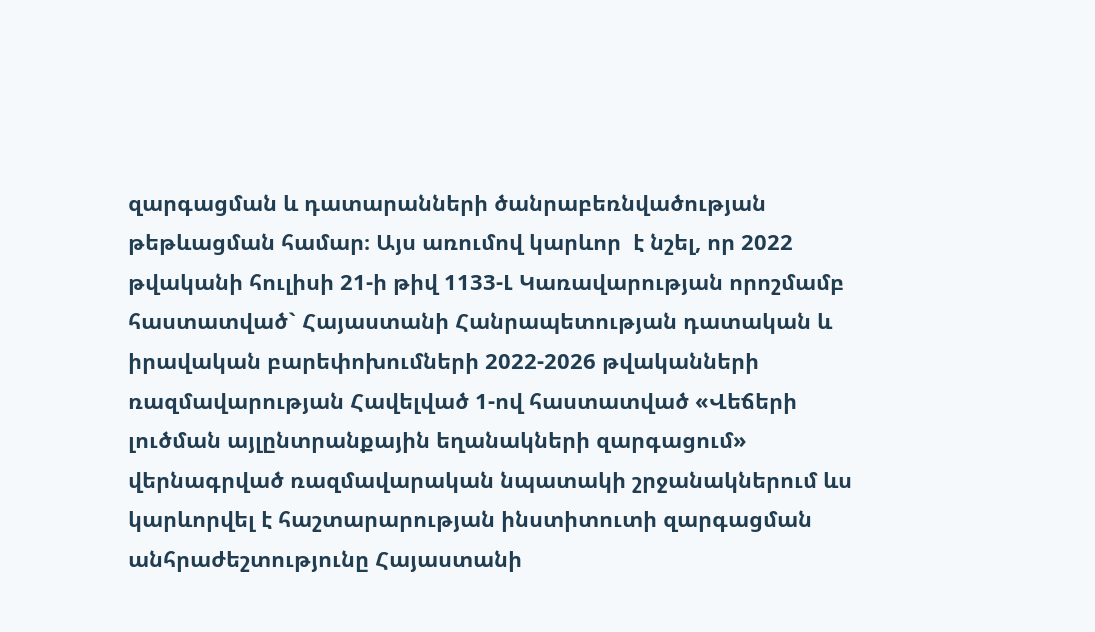զարգացման և դատարանների ծանրաբեռնվածության թեթևացման համար։ Այս առումով կարևոր  է նշել, որ 2022 թվականի հուլիսի 21-ի թիվ 1133-Լ Կառավարության որոշմամբ հաստատված` Հայաստանի Հանրապետության դատական և իրավական բարեփոխումների 2022-2026 թվականների ռազմավարության Հավելված 1-ով հաստատված «Վեճերի լուծման այլընտրանքային եղանակների զարգացում» վերնագրված ռազմավարական նպատակի շրջանակներում ևս կարևորվել է հաշտարարության ինստիտուտի զարգացման անհրաժեշտությունը Հայաստանի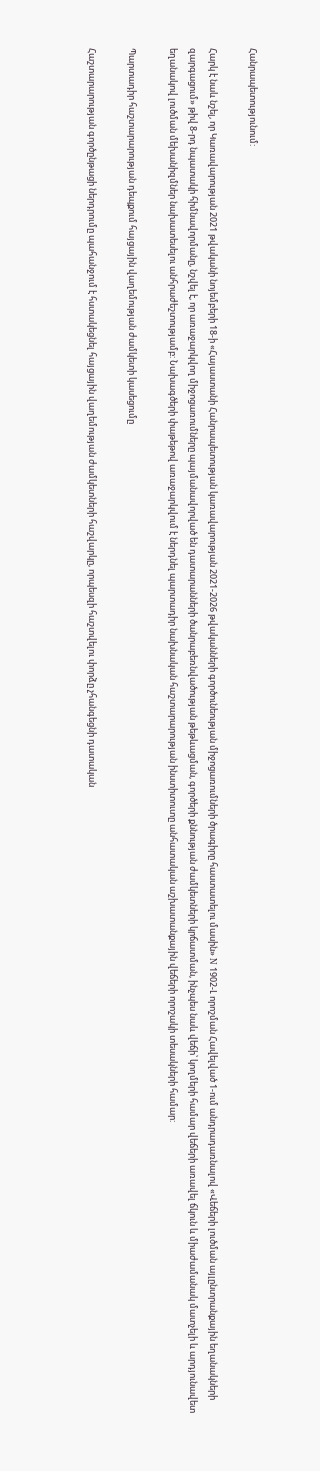Հանրապետությունում:

Հարկ է նաև նշել, որ Կառավարության 2021 թվականի նոյեմբերի 18-ի «Հայաստանի Հանրապետության կառավարության 2021-2026 թվականների գործունեության միջոցառումների ծրագիրը հաստատելու մասին» N 1902-Լ որոշման Հավելված 1-ում անդրադառնալով «Վեճերի լուծման այլընտրանքային եղանակների զարգացում» թիվ 8-րդ նպատակի հիմնավորմանը, նշվել է, որ առաջարկվող միջոցառումները պայմանավորված են դատարանների ծանրաբեռնվածության թեթևացման, գործերի քննության ժամկետների կրճատման, ինչպես նաև վեճի՝ կողմերի համար վեճերի առավել ճկուն և միաժամանակ մատչելի և արդյունավետ եղանակով լուծման մեխանիզմներ նախատեսելու անհրաժեշտությամբ: Նախագծերի փաթեթով առաջարկվում է ներդնել պարտադիր նախնական հաշտարարության ինստիտուտը անհատական աշխատանքային վեճերի որոշակի տեսակների համար:

Պարտադիր հաշտարարության դեպքում հայցային վաղեմության ժամկետի կասեցումը

Հաշտարարության գործընթացի ներդրումը պահանջում է հստակեցնել հայցային վաղեմության ժամկետների հաշվարկը, որպեսզի հաշտվելու փորձը չհանգեցնի դատական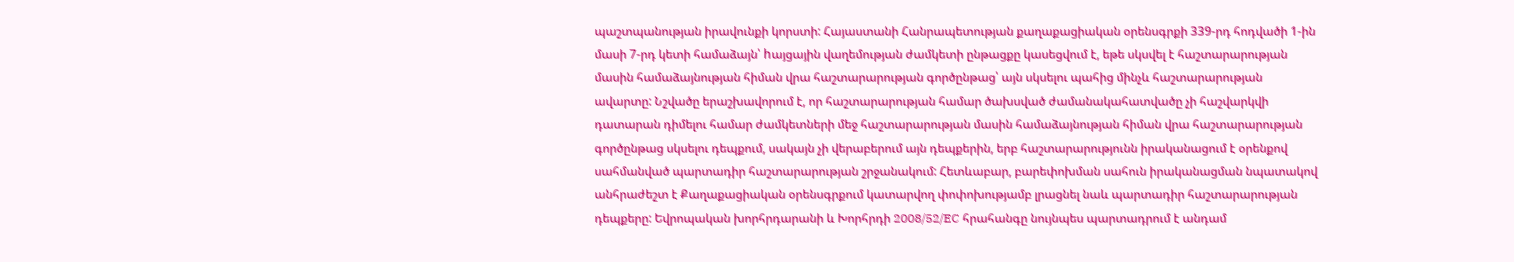պաշտպանության իրավունքի կորստի: Հայաստանի Հանրապետության քաղաքացիական օրենսգրքի 339-րդ հոդվածի 1-ին մասի 7-րդ կետի համաձայն՝ hայցային վաղեմության ժամկետի ընթացքը կասեցվում է, եթե սկսվել է հաշտարարության մասին համաձայնության հիման վրա հաշտարարության գործընթաց՝ այն սկսելու պահից մինչև հաշտարարության ավարտը: Նշվածը երաշխավորում է, որ հաշտարարության համար ծախսված ժամանակահատվածը չի հաշվարկվի դատարան դիմելու համար ժամկետների մեջ հաշտարարության մասին համաձայնության հիման վրա հաշտարարության գործընթաց սկսելու դեպքում, սակայն չի վերաբերում այն դեպքերին, երբ հաշտարարությունն իրականացում է օրենքով սահմանված պարտադիր հաշտարարության շրջանակում: Հետևաբար, բարեփոխման սահուն իրականացման նպատակով անհրաժեշտ է Քաղաքացիական օրենսգրքում կատարվող փոփոխությամբ լրացնել նաև պարտադիր հաշտարարության դեպքերը: Եվրոպական խորհրդարանի և Խորհրդի 2008/52/EC հրահանգը նույնպես պարտադրում է անդամ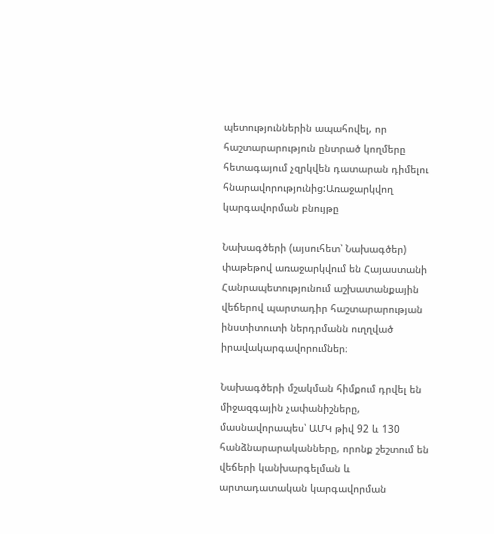պետություններին ապահովել, որ հաշտարարություն ընտրած կողմերը հետագայում չզրկվեն դատարան դիմելու հնարավորությունից:Առաջարկվող կարգավորման բնույթը

Նախագծերի (այսուհետ՝ Նախագծեր) փաթեթով առաջարկվում են Հայաստանի Հանրապետությունում աշխատանքային վեճերով պարտադիր հաշտարարության ինստիտուտի ներդրմանն ուղղված իրավակարգավորումներ։

Նախագծերի մշակման հիմքում դրվել են միջազգային չափանիշները, մասնավորապես՝ ԱՄԿ թիվ 92 և 130 հանձնարարականները, որոնք շեշտում են վեճերի կանխարգելման և արտադատական կարգավորման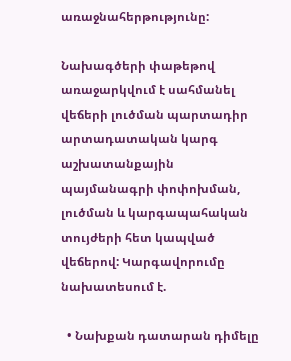առաջնահերթությունը:

Նախագծերի փաթեթով առաջարկվում է սահմանել վեճերի լուծման պարտադիր արտադատական կարգ աշխատանքային պայմանագրի փոփոխման, լուծման և կարգապահական տույժերի հետ կապված վեճերով: Կարգավորումը նախատեսում է.

  • Նախքան դատարան դիմելը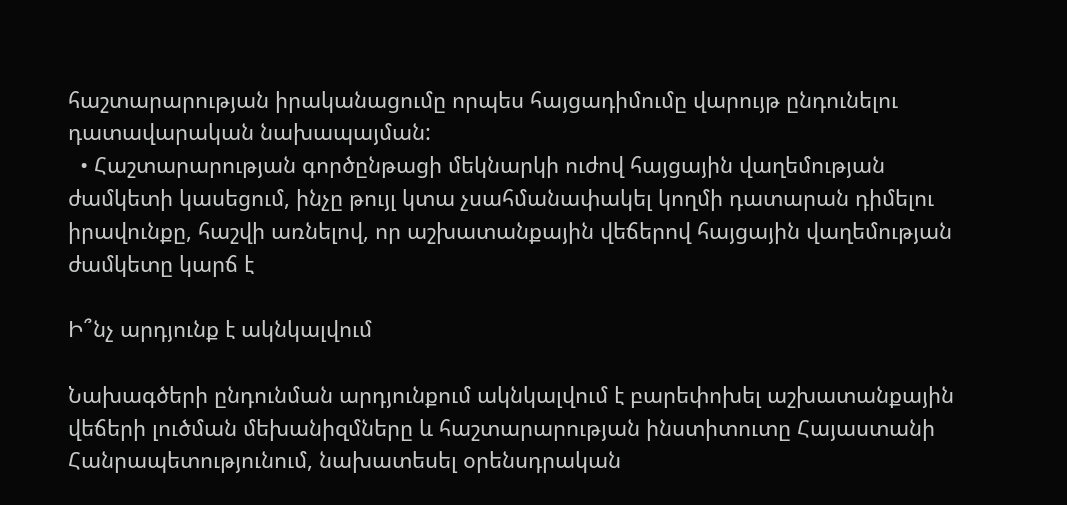հաշտարարության իրականացումը որպես հայցադիմումը վարույթ ընդունելու դատավարական նախապայման:
  • Հաշտարարության գործընթացի մեկնարկի ուժով հայցային վաղեմության ժամկետի կասեցում, ինչը թույլ կտա չսահմանափակել կողմի դատարան դիմելու իրավունքը, հաշվի առնելով, որ աշխատանքային վեճերով հայցային վաղեմության ժամկետը կարճ է

Ի՞նչ արդյունք է ակնկալվում

Նախագծերի ընդունման արդյունքում ակնկալվում է բարեփոխել աշխատանքային վեճերի լուծման մեխանիզմները և հաշտարարության ինստիտուտը Հայաստանի Հանրապետությունում, նախատեսել օրենսդրական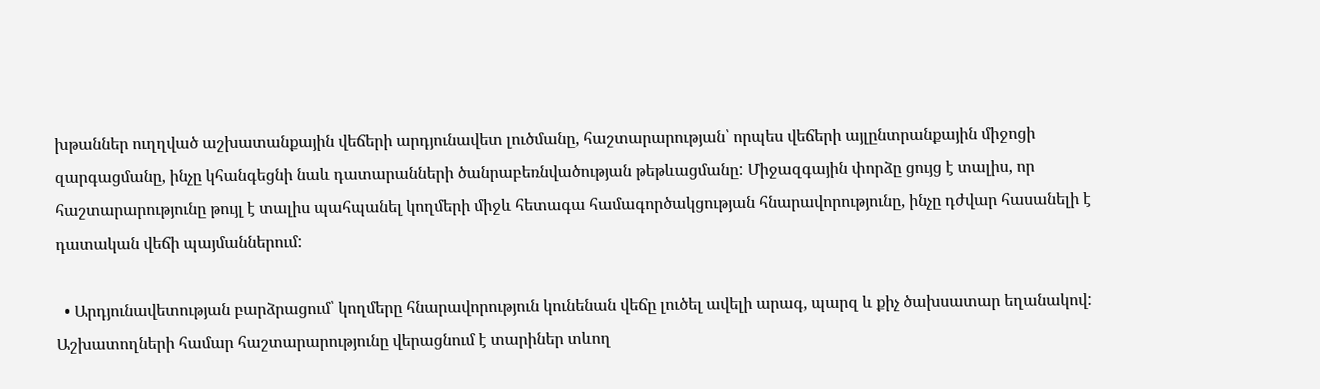խթաններ ուղղված աշխատանքային վեճերի արդյունավետ լուծմանը, հաշտարարության՝ որպես վեճերի այլընտրանքային միջոցի զարգացմանը, ինչը կհանգեցնի նաև դատարանների ծանրաբեռնվածության թեթևացմանը: Միջազգային փորձը ցույց է տալիս, որ հաշտարարությունը թույլ է տալիս պահպանել կողմերի միջև հետագա համագործակցության հնարավորությունը, ինչը դժվար հասանելի է դատական վեճի պայմաններում:

  • Արդյունավետության բարձրացում՝ կողմերը հնարավորություն կունենան վեճը լուծել ավելի արագ, պարզ և քիչ ծախսատար եղանակով: Աշխատողների համար հաշտարարությունը վերացնում է տարիներ տևող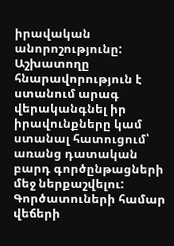իրավական անորոշությունը: Աշխատողը հնարավորություն է ստանում արագ վերականգնել իր իրավունքները կամ ստանալ հատուցում՝ առանց դատական բարդ գործընթացների մեջ ներքաշվելու: Գործատուների համար վեճերի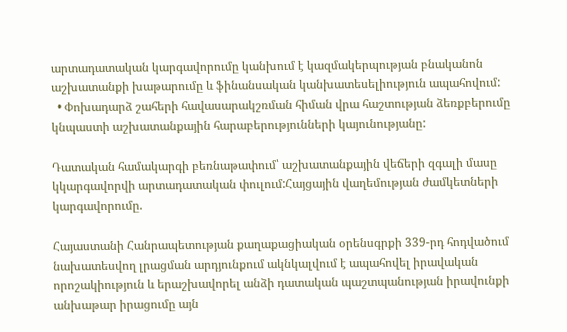արտադատական կարգավորումը կանխում է կազմակերպության բնականոն աշխատանքի խաթարումը և ֆինանսական կանխատեսելիություն ապահովում:
  • Փոխադարձ շահերի հավասարակշռման հիման վրա հաշտության ձեռքբերումը կնպաստի աշխատանքային հարաբերությունների կայունությանը:

Դատական համակարգի բեռնաթափում՝ աշխատանքային վեճերի զգալի մասը կկարգավորվի արտադատական փուլում:Հայցային վաղեմության ժամկետների կարգավորումը.

Հայաստանի Հանրապետության քաղաքացիական օրենսգրքի 339-րդ հոդվածում նախատեսվող լրացման արդյունքում ակնկալվում է ապահովել իրավական որոշակիություն և երաշխավորել անձի դատական պաշտպանության իրավունքի անխաթար իրացումը այն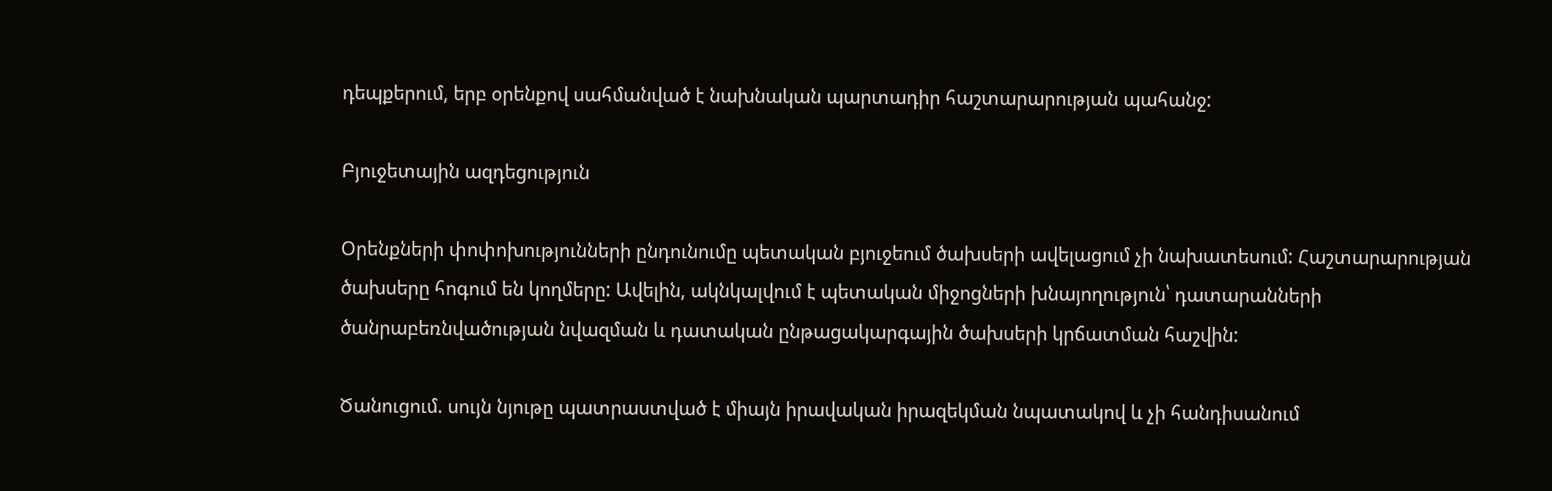դեպքերում, երբ օրենքով սահմանված է նախնական պարտադիր հաշտարարության պահանջ:

Բյուջետային ազդեցություն

Օրենքների փոփոխությունների ընդունումը պետական բյուջեում ծախսերի ավելացում չի նախատեսում: Հաշտարարության ծախսերը հոգում են կողմերը: Ավելին, ակնկալվում է պետական միջոցների խնայողություն՝ դատարանների ծանրաբեռնվածության նվազման և դատական ընթացակարգային ծախսերի կրճատման հաշվին:

Ծանուցում. սույն նյութը պատրաստված է միայն իրավական իրազեկման նպատակով և չի հանդիսանում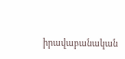իրավաբանական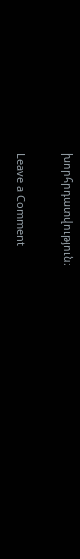խորհրդատվություն։

Leave a Comment